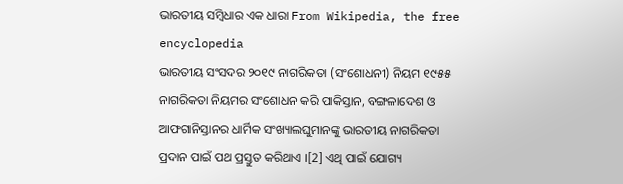ଭାରତୀୟ ସମ୍ବିଧାର ଏକ ଧାରା From Wikipedia, the free encyclopedia
ଭାରତୀୟ ସଂସଦର ୨୦୧୯ ନାଗରିକତା (ସଂଶୋଧନୀ) ନିୟମ ୧୯୫୫ ନାଗରିକତା ନିୟମର ସଂଶୋଧନ କରି ପାକିସ୍ତାନ, ବଙ୍ଗଳାଦେଶ ଓ ଆଫଗାନିସ୍ତାନର ଧାର୍ମିକ ସଂଖ୍ୟାଲଘୁମାନଙ୍କୁ ଭାରତୀୟ ନାଗରିକତା ପ୍ରଦାନ ପାଇଁ ପଥ ପ୍ରସ୍ତୁତ କରିଥାଏ ।[2] ଏଥି ପାଇଁ ଯୋଗ୍ୟ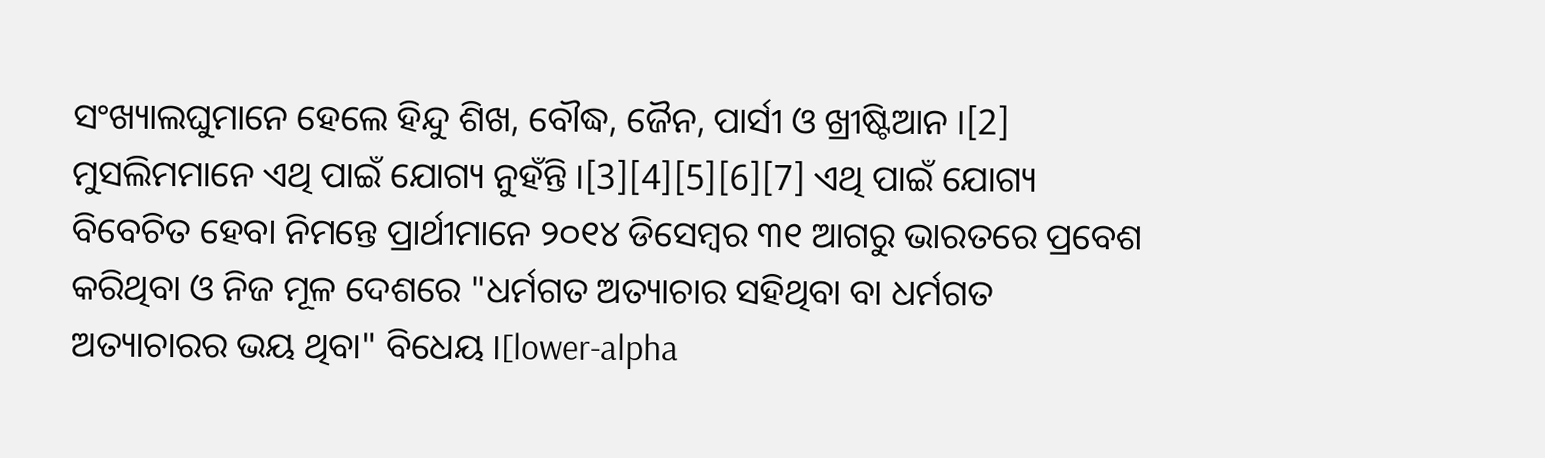ସଂଖ୍ୟାଲଘୁମାନେ ହେଲେ ହିନ୍ଦୁ ଶିଖ, ବୌଦ୍ଧ, ଜୈନ, ପାର୍ସୀ ଓ ଖ୍ରୀଷ୍ଟିଆନ ।[2] ମୁସଲିମମାନେ ଏଥି ପାଇଁ ଯୋଗ୍ୟ ନୁହଁନ୍ତି ।[3][4][5][6][7] ଏଥି ପାଇଁ ଯୋଗ୍ୟ ବିବେଚିତ ହେବା ନିମନ୍ତେ ପ୍ରାର୍ଥୀମାନେ ୨୦୧୪ ଡିସେମ୍ବର ୩୧ ଆଗରୁ ଭାରତରେ ପ୍ରବେଶ କରିଥିବା ଓ ନିଜ ମୂଳ ଦେଶରେ "ଧର୍ମଗତ ଅତ୍ୟାଚାର ସହିଥିବା ବା ଧର୍ମଗତ ଅତ୍ୟାଚାରର ଭୟ ଥିବା" ବିଧେୟ ।[lower-alpha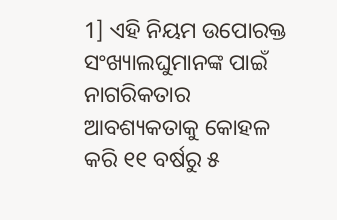1] ଏହି ନିୟମ ଉପୋରକ୍ତ ସଂଖ୍ୟାଲଘୁମାନଙ୍କ ପାଇଁ ନାଗରିକତାର ଆବଶ୍ୟକତାକୁ କୋହଳ କରି ୧୧ ବର୍ଷରୁ ୫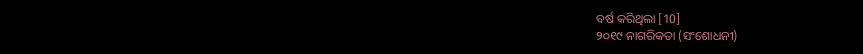ବର୍ଷ କରିଥିଲା [10]
୨୦୧୯ ନାଗରିକତା (ସଂଶୋଧନୀ)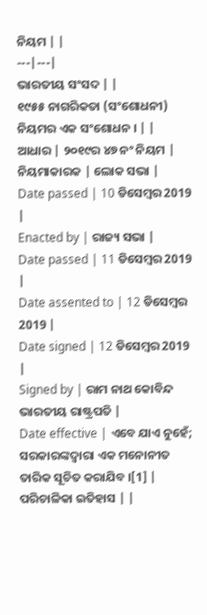ନିୟମ | |
---|---|
ଭାରତୀୟ ସଂସଦ | |
୧୯୫୫ ନାଗରିକତା (ସଂଶୋଧନୀ) ନିୟମର ଏକ ସଂଶୋଧନ । | |
ଆଧାର | ୨୦୧୯ର ୪୭ ନଂ ନିୟମ |
ନିୟମାକାରକ | ଲୋକ ସଭା |
Date passed | 10 ଡିସେମ୍ବର 2019 |
Enacted by | ରାଜ୍ୟ ସଭା |
Date passed | 11 ଡିସେମ୍ବର 2019 |
Date assented to | 12 ଡିସେମ୍ବର 2019 |
Date signed | 12 ଡିସେମ୍ବର 2019 |
Signed by | ରାମ ନାଥ କୋବିନ୍ଦ ଭାରତୀୟ ରାଷ୍ଟ୍ରପତି |
Date effective | ଏବେ ଯାଏ ନୁହେଁ; ସରକାରଙ୍କଦ୍ୱାରା ଏକ ମନୋନୀତ ତାରିକ ସୂଚିତ କରାଯିବ ।[1] |
ପରିଚାଳିକା ଇତିହାସ | |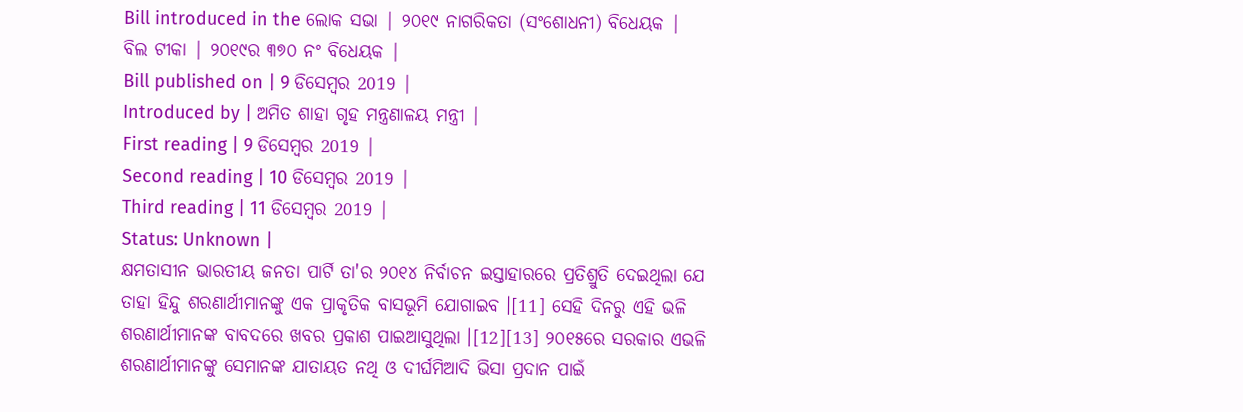Bill introduced in the ଲୋକ ସଭା | ୨୦୧୯ ନାଗରିକତା (ସଂଶୋଧନୀ) ବିଧେୟକ |
ବିଲ ଟୀକା | ୨୦୧୯ର ୩୭୦ ନଂ ବିଧେୟକ |
Bill published on | 9 ଡିସେମ୍ବର 2019 |
Introduced by | ଅମିତ ଶାହା ଗୃହ ମନ୍ତ୍ରଣାଳୟ ମନ୍ତ୍ରୀ |
First reading | 9 ଡିସେମ୍ବର 2019 |
Second reading | 10 ଡିସେମ୍ବର 2019 |
Third reading | 11 ଡିସେମ୍ବର 2019 |
Status: Unknown |
କ୍ଷମତାସୀନ ଭାରତୀୟ ଜନତା ପାର୍ଟି ତା'ର ୨୦୧୪ ନିର୍ବାଚନ ଇସ୍ତାହାରରେ ପ୍ରତିଶ୍ରୁତି ଦେଇଥିଲା ଯେ ତାହା ହିନ୍ଦୁ ଶରଣାର୍ଥୀମାନଙ୍କୁ ଏକ ପ୍ରାକୃତିକ ବାସଭୂମି ଯୋଗାଇବ ।[11] ସେହି ଦିନରୁ ଏହି ଭଳି ଶରଣାର୍ଥୀମାନଙ୍କ ବାବଦରେ ଖବର ପ୍ରକାଶ ପାଇଆସୁଥିଲା ।[12][13] ୨୦୧୫ରେ ସରକାର ଏଭଳି ଶରଣାର୍ଥୀମାନଙ୍କୁ ସେମାନଙ୍କ ଯାତାୟତ ନଥି ଓ ଦୀର୍ଘମିଆଦି ଭିସା ପ୍ରଦାନ ପାଇଁ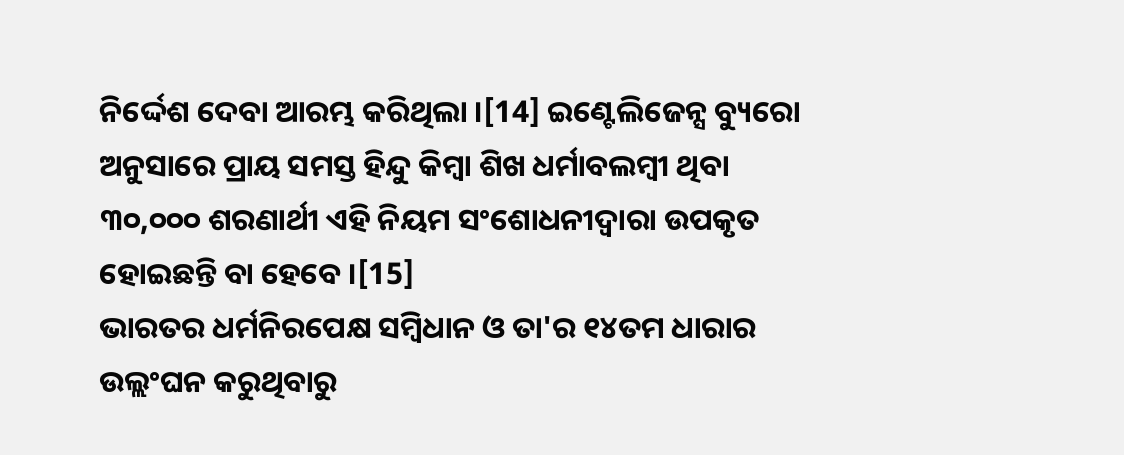ନିର୍ଦ୍ଦେଶ ଦେବା ଆରମ୍ଭ କରିଥିଲା ।[14] ଇଣ୍ଟେଲିଜେନ୍ସ ବ୍ୟୁରୋ ଅନୁସାରେ ପ୍ରାୟ ସମସ୍ତ ହିନ୍ଦୁ କିମ୍ବା ଶିଖ ଧର୍ମାବଲମ୍ବୀ ଥିବା ୩୦,୦୦୦ ଶରଣାର୍ଥୀ ଏହି ନିୟମ ସଂଶୋଧନୀଦ୍ୱାରା ଉପକୃତ ହୋଇଛନ୍ତି ବା ହେବେ ।[15]
ଭାରତର ଧର୍ମନିରପେକ୍ଷ ସମ୍ବିଧାନ ଓ ତା'ର ୧୪ତମ ଧାରାର ଉଲ୍ଲଂଘନ କରୁଥିବାରୁ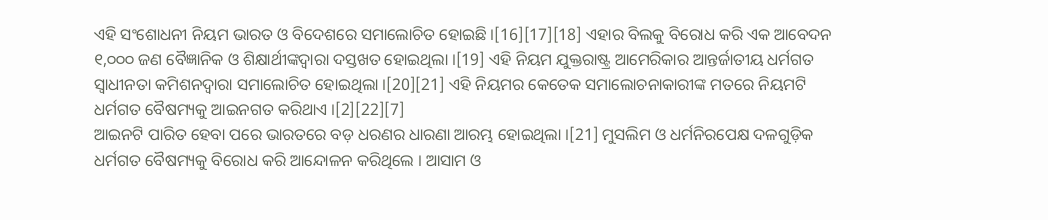ଏହି ସଂଶୋଧନୀ ନିୟମ ଭାରତ ଓ ବିଦେଶରେ ସମାଲୋଚିତ ହୋଇଛି ।[16][17][18] ଏହାର ବିଲକୁ ବିରୋଧ କରି ଏକ ଆବେଦନ ୧,୦୦୦ ଜଣ ବୈଜ୍ଞାନିକ ଓ ଶିକ୍ଷାର୍ଥୀଙ୍କଦ୍ୱାରା ଦସ୍ତଖତ ହୋଇଥିଲା ।[19] ଏହି ନିୟମ ଯୁକ୍ତରାଷ୍ଟ୍ର ଆମେରିକାର ଆନ୍ତର୍ଜାତୀୟ ଧର୍ମଗତ ସ୍ୱାଧୀନତା କମିଶନଦ୍ୱାରା ସମାଲୋଚିତ ହୋଇଥିଲା ।[20][21] ଏହି ନିୟମର କେତେକ ସମାଲୋଚନାକାରୀଙ୍କ ମତରେ ନିୟମଟି ଧର୍ମଗତ ବୈଷମ୍ୟକୁ ଆଇନଗତ କରିଥାଏ ।[2][22][7]
ଆଇନଟି ପାରିତ ହେବା ପରେ ଭାରତରେ ବଡ଼ ଧରଣର ଧାରଣା ଆରମ୍ଭ ହୋଇଥିଲା ।[21] ମୁସଲିମ ଓ ଧର୍ମନିରପେକ୍ଷ ଦଳଗୁଡ଼ିକ ଧର୍ମଗତ ବୈଷମ୍ୟକୁ ବିରୋଧ କରି ଆନ୍ଦୋଳନ କରିଥିଲେ । ଆସାମ ଓ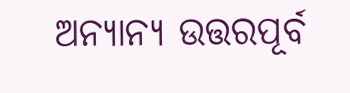ଅନ୍ୟାନ୍ୟ ଉତ୍ତରପୂର୍ବ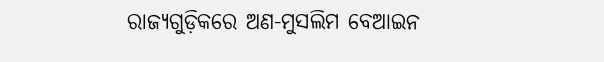ରାଜ୍ୟଗୁଡ଼ିକରେ ଅଣ-ମୁସଲିମ ବେଆଇନ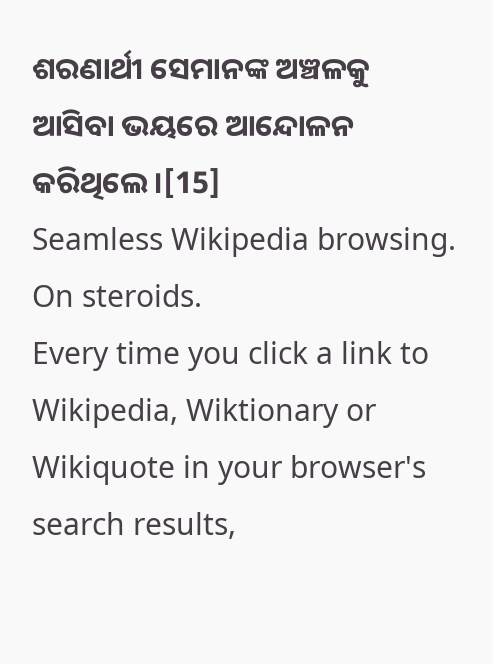ଶରଣାର୍ଥୀ ସେମାନଙ୍କ ଅଞ୍ଚଳକୁ ଆସିବା ଭୟରେ ଆନ୍ଦୋଳନ କରିଥିଲେ ।[15]
Seamless Wikipedia browsing. On steroids.
Every time you click a link to Wikipedia, Wiktionary or Wikiquote in your browser's search results,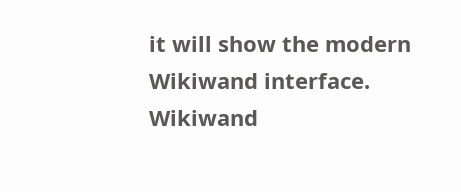it will show the modern Wikiwand interface.
Wikiwand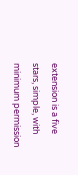extension is a five stars, simple, with minimum permission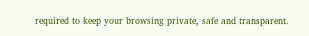required to keep your browsing private, safe and transparent.